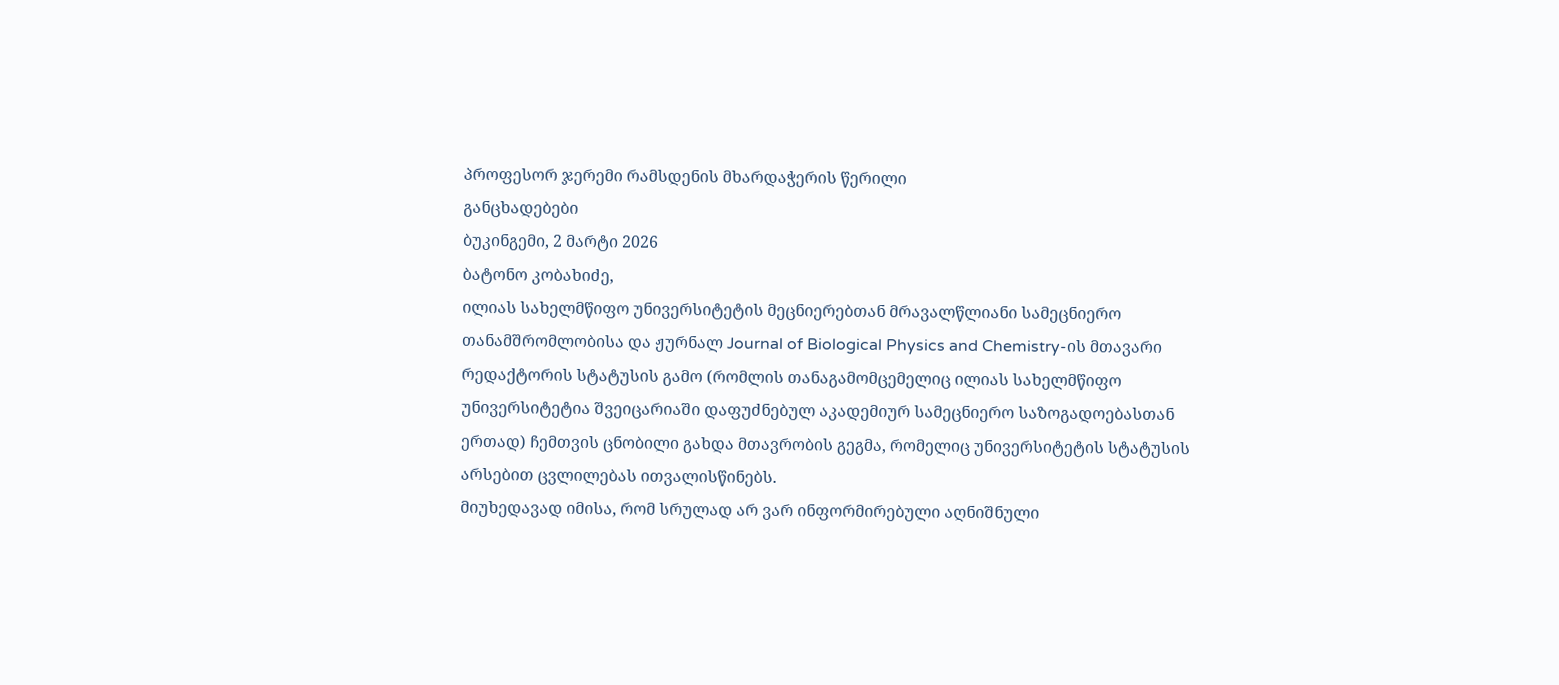პროფესორ ჯერემი რამსდენის მხარდაჭერის წერილი
განცხადებები
ბუკინგემი, 2 მარტი 2026
ბატონო კობახიძე,
ილიას სახელმწიფო უნივერსიტეტის მეცნიერებთან მრავალწლიანი სამეცნიერო თანამშრომლობისა და ჟურნალ Journal of Biological Physics and Chemistry-ის მთავარი რედაქტორის სტატუსის გამო (რომლის თანაგამომცემელიც ილიას სახელმწიფო უნივერსიტეტია შვეიცარიაში დაფუძნებულ აკადემიურ სამეცნიერო საზოგადოებასთან ერთად) ჩემთვის ცნობილი გახდა მთავრობის გეგმა, რომელიც უნივერსიტეტის სტატუსის არსებით ცვლილებას ითვალისწინებს.
მიუხედავად იმისა, რომ სრულად არ ვარ ინფორმირებული აღნიშნული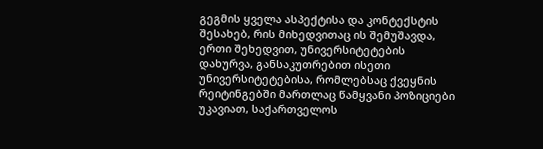გეგმის ყველა ასპექტისა და კონტექსტის შესახებ, რის მიხედვითაც ის შემუშავდა, ერთი შეხედვით, უნივერსიტეტების დახურვა, განსაკუთრებით ისეთი უნივერსიტეტებისა, რომლებსაც ქვეყნის რეიტინგებში მართლაც წამყვანი პოზიციები უკავიათ, საქართველოს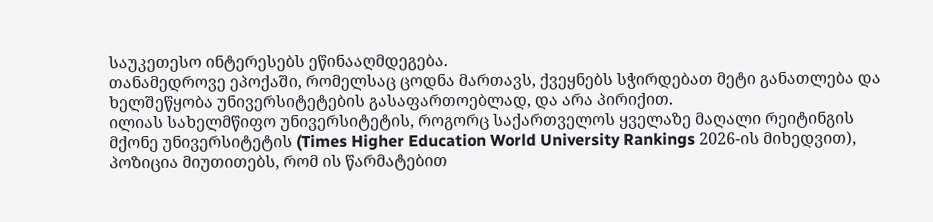საუკეთესო ინტერესებს ეწინააღმდეგება.
თანამედროვე ეპოქაში, რომელსაც ცოდნა მართავს, ქვეყნებს სჭირდებათ მეტი განათლება და ხელშეწყობა უნივერსიტეტების გასაფართოებლად, და არა პირიქით.
ილიას სახელმწიფო უნივერსიტეტის, როგორც საქართველოს ყველაზე მაღალი რეიტინგის მქონე უნივერსიტეტის (Times Higher Education World University Rankings 2026-ის მიხედვით), პოზიცია მიუთითებს, რომ ის წარმატებით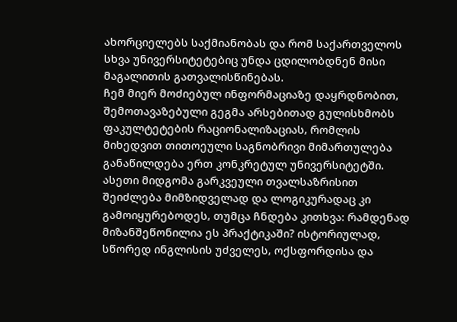ახორციელებს საქმიანობას და რომ საქართველოს სხვა უნივერსიტეტებიც უნდა ცდილობდნენ მისი მაგალითის გათვალისწინებას.
ჩემ მიერ მოძიებულ ინფორმაციაზე დაყრდნობით, შემოთავაზებული გეგმა არსებითად გულისხმობს ფაკულტეტების რაციონალიზაციას, რომლის მიხედვით თითოეული საგნობრივი მიმართულება განაწილდება ერთ კონკრეტულ უნივერსიტეტში. ასეთი მიდგომა გარკვეული თვალსაზრისით შეიძლება მიმზიდველად და ლოგიკურადაც კი გამოიყურებოდეს, თუმცა ჩნდება კითხვა: რამდენად მიზანშეწონილია ეს პრაქტიკაში? ისტორიულად, სწორედ ინგლისის უძველეს, ოქსფორდისა და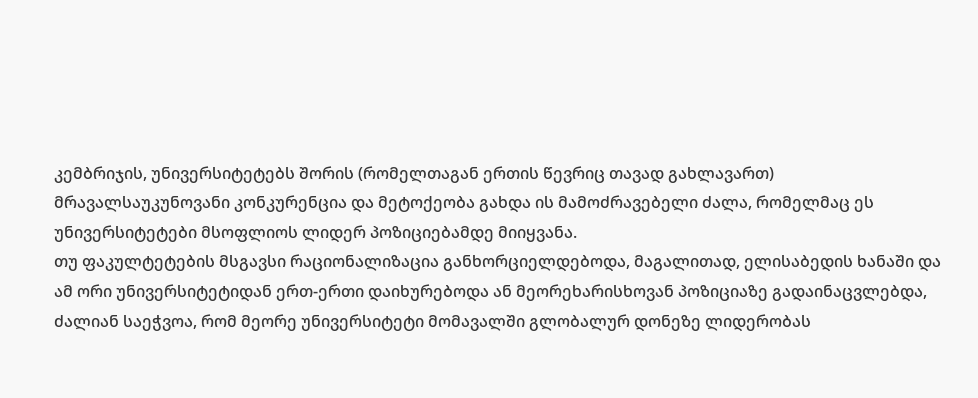კემბრიჯის, უნივერსიტეტებს შორის (რომელთაგან ერთის წევრიც თავად გახლავართ) მრავალსაუკუნოვანი კონკურენცია და მეტოქეობა გახდა ის მამოძრავებელი ძალა, რომელმაც ეს უნივერსიტეტები მსოფლიოს ლიდერ პოზიციებამდე მიიყვანა.
თუ ფაკულტეტების მსგავსი რაციონალიზაცია განხორციელდებოდა, მაგალითად, ელისაბედის ხანაში და ამ ორი უნივერსიტეტიდან ერთ-ერთი დაიხურებოდა ან მეორეხარისხოვან პოზიციაზე გადაინაცვლებდა, ძალიან საეჭვოა, რომ მეორე უნივერსიტეტი მომავალში გლობალურ დონეზე ლიდერობას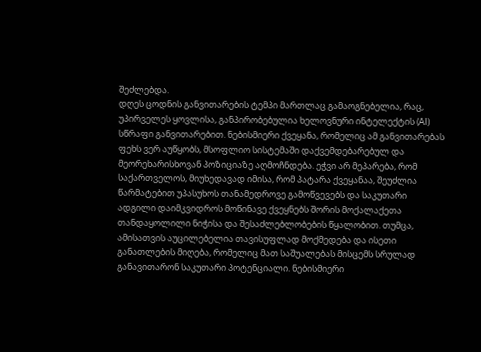შეძლებდა.
დღეს ცოდნის განვითარების ტემპი მართლაც გამაოგნებელია, რაც, უპირველეს ყოვლისა, განპირობებულია ხელოვნური ინტელექტის (AI) სწრაფი განვითარებით. ნებისმიერი ქვეყანა, რომელიც ამ განვითარებას ფეხს ვერ აუწყობს, მსოფლიო სისტემაში დაქვემდებარებულ და მეორეხარისხოვან პოზიციაზე აღმოჩნდება. ეჭვი არ მეპარება, რომ საქართველოს, მიუხედავად იმისა, რომ პატარა ქვეყანაა, შეუძლია წარმატებით უპასუხოს თანამედროვე გამოწვევებს და საკუთარი ადგილი დაიმკვიდროს მოწინავე ქვეყნებს შორის მოქალაქეთა თანდაყოლილი ნიჭისა და შესაძლებლობების წყალობით. თუმცა, ამისათვის აუცილებელია თავისუფლად მოქმედება და ისეთი განათლების მიღება, რომელიც მათ საშუალებას მისცემს სრულად განავითარონ საკუთარი პოტენციალი. ნებისმიერი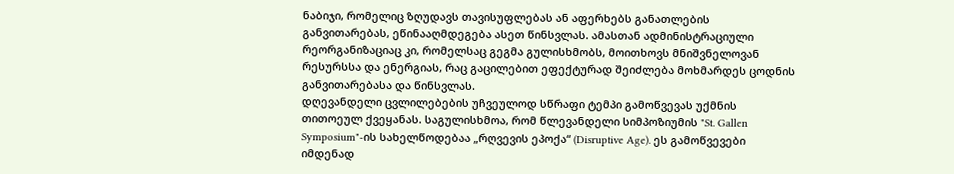ნაბიჯი, რომელიც ზღუდავს თავისუფლებას ან აფერხებს განათლების განვითარებას, ეწინააღმდეგება ასეთ წინსვლას. ამასთან ადმინისტრაციული რეორგანიზაციაც კი, რომელსაც გეგმა გულისხმობს, მოითხოვს მნიშვნელოვან რესურსსა და ენერგიას, რაც გაცილებით ეფექტურად შეიძლება მოხმარდეს ცოდნის განვითარებასა და წინსვლას.
დღევანდელი ცვლილებების უჩვეულოდ სწრაფი ტემპი გამოწვევას უქმნის თითოეულ ქვეყანას. საგულისხმოა, რომ წლევანდელი სიმპოზიუმის "St. Gallen Symposium"-ის სახელწოდებაა „რღვევის ეპოქა“ (Disruptive Age). ეს გამოწვევები იმდენად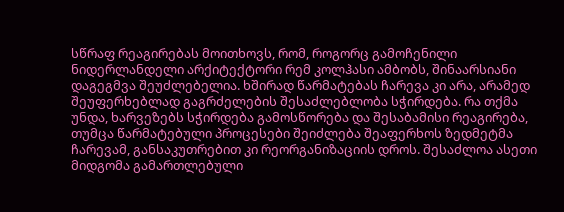სწრაფ რეაგირებას მოითხოვს, რომ, როგორც გამოჩენილი ნიდერლანდელი არქიტექტორი რემ კოლჰასი ამბობს, შინაარსიანი დაგეგმვა შეუძლებელია. ხშირად წარმატებას ჩარევა კი არა, არამედ შეუფერხებლად გაგრძელების შესაძლებლობა სჭირდება. რა თქმა უნდა, ხარვეზებს სჭირდება გამოსწორება და შესაბამისი რეაგირება, თუმცა წარმატებული პროცესები შეიძლება შეაფერხოს ზედმეტმა ჩარევამ, განსაკუთრებით კი რეორგანიზაციის დროს. შესაძლოა ასეთი მიდგომა გამართლებული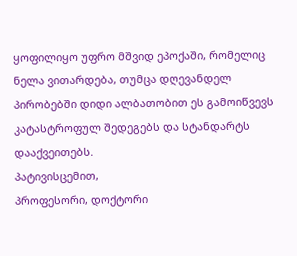ყოფილიყო უფრო მშვიდ ეპოქაში, რომელიც ნელა ვითარდება, თუმცა დღევანდელ პირობებში დიდი ალბათობით ეს გამოიწვევს კატასტროფულ შედეგებს და სტანდარტს დააქვეითებს.
პატივისცემით,
პროფესორი, დოქტორი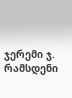ჯერემი ჯ. რამსდენი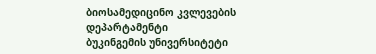ბიოსამედიცინო კვლევების დეპარტამენტი
ბუკინგემის უნივერსიტეტი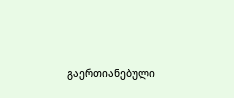გაერთიანებული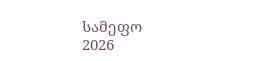სამეფო
2026